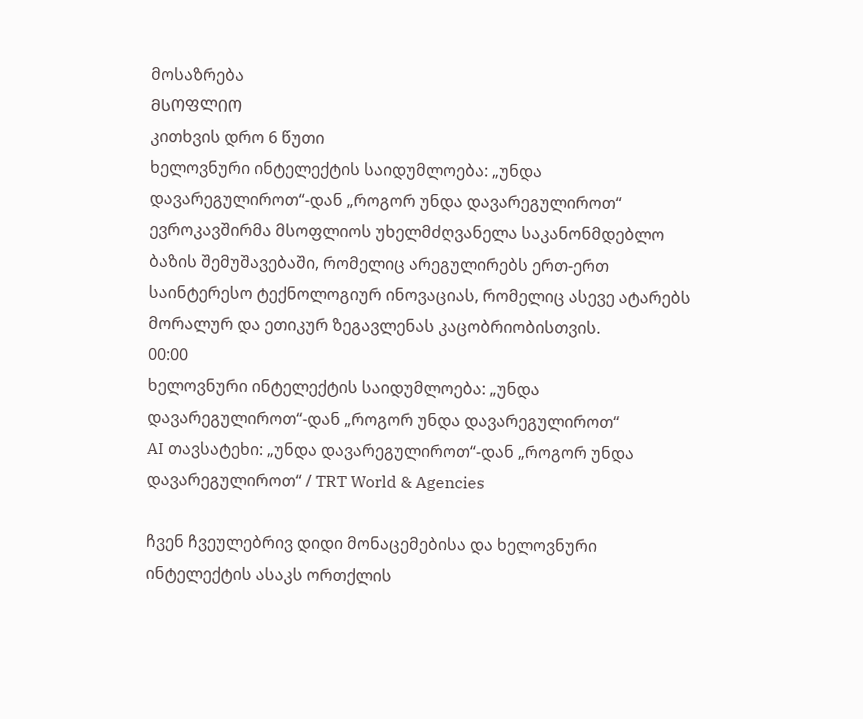მოსაზრება
ᲛᲡᲝᲤᲚᲘᲝ
კითხვის დრო 6 წუთი
ხელოვნური ინტელექტის საიდუმლოება: „უნდა დავარეგულიროთ“-დან „როგორ უნდა დავარეგულიროთ“
ევროკავშირმა მსოფლიოს უხელმძღვანელა საკანონმდებლო ბაზის შემუშავებაში, რომელიც არეგულირებს ერთ-ერთ საინტერესო ტექნოლოგიურ ინოვაციას, რომელიც ასევე ატარებს მორალურ და ეთიკურ ზეგავლენას კაცობრიობისთვის.
00:00
ხელოვნური ინტელექტის საიდუმლოება: „უნდა დავარეგულიროთ“-დან „როგორ უნდა დავარეგულიროთ“
AI თავსატეხი: „უნდა დავარეგულიროთ“-დან „როგორ უნდა დავარეგულიროთ“ / TRT World & Agencies

ჩვენ ჩვეულებრივ დიდი მონაცემებისა და ხელოვნური ინტელექტის ასაკს ორთქლის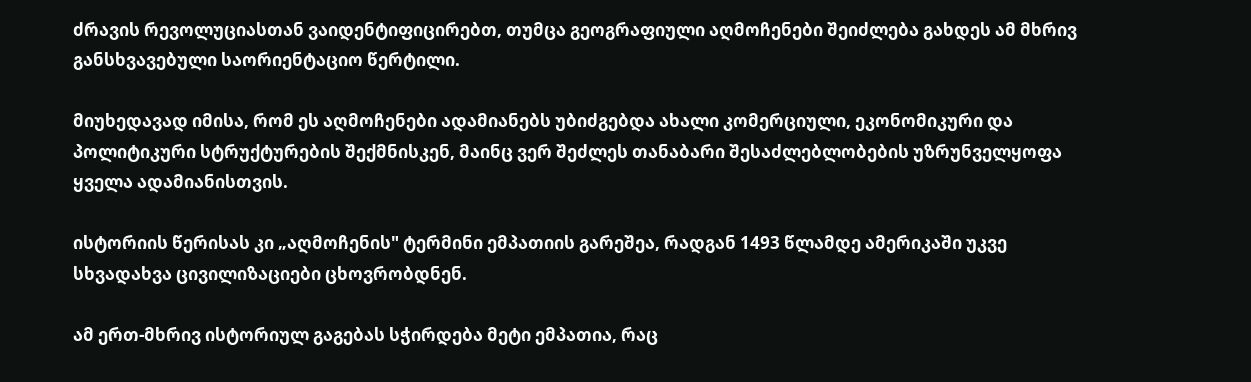ძრავის რევოლუციასთან ვაიდენტიფიცირებთ, თუმცა გეოგრაფიული აღმოჩენები შეიძლება გახდეს ამ მხრივ განსხვავებული საორიენტაციო წერტილი.

მიუხედავად იმისა, რომ ეს აღმოჩენები ადამიანებს უბიძგებდა ახალი კომერციული, ეკონომიკური და პოლიტიკური სტრუქტურების შექმნისკენ, მაინც ვერ შეძლეს თანაბარი შესაძლებლობების უზრუნველყოფა ყველა ადამიანისთვის.

ისტორიის წერისას კი „აღმოჩენის" ტერმინი ემპათიის გარეშეა, რადგან 1493 წლამდე ამერიკაში უკვე სხვადახვა ცივილიზაციები ცხოვრობდნენ.

ამ ერთ-მხრივ ისტორიულ გაგებას სჭირდება მეტი ემპათია, რაც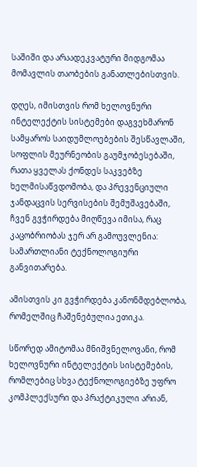საშიში და არაადეკვატური მიდგომაა მომავლის თაობების განათლებისთვის.

დღეს, იმისთვის რომ ხელოვნური ინტელექტის სისტემები დაგვეხმარონ სამყაროს საიდუმლოებების შესწავლაში, სოფლის მეურნეობის გაუმჯობესებაში, რათა ყველას ქონდეს საკვებზე ხელმისაწვდომობა, და პრევენციული ჯანდაცვის სერვისების შემუშავებაში, ჩვენ გვჭირდება მიღწევა იმისა, რაც კაცობრიობას ჯერ არ გამოუვლენია: სამართლიანი ტექნოლოგიური განვითარება.

ამისთვის კი გვჭირდება კანონმდებლობა, რომელშიც ჩაშენებულია ეთიკა.

სწორედ ამიტომაა მნიშვნელოვანი, რომ ხელოვნური ინტელექტის სისტემების, რომლებიც სხვა ტექნოლოგიებზე უფრო კომპლექსური და პრაქტიკული არიან,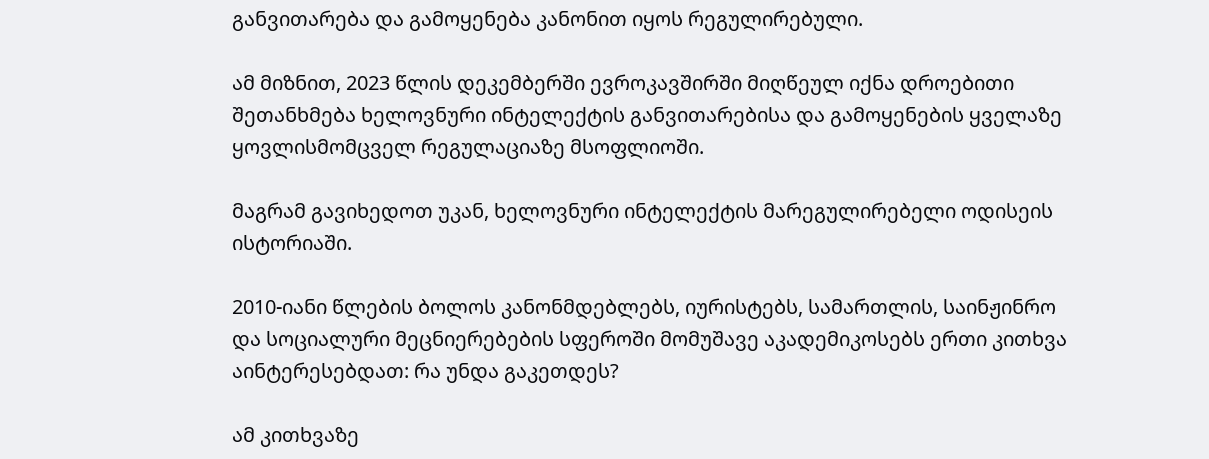განვითარება და გამოყენება კანონით იყოს რეგულირებული.

ამ მიზნით, 2023 წლის დეკემბერში ევროკავშირში მიღწეულ იქნა დროებითი შეთანხმება ხელოვნური ინტელექტის განვითარებისა და გამოყენების ყველაზე ყოვლისმომცველ რეგულაციაზე მსოფლიოში.

მაგრამ გავიხედოთ უკან, ხელოვნური ინტელექტის მარეგულირებელი ოდისეის ისტორიაში.

2010-იანი წლების ბოლოს კანონმდებლებს, იურისტებს, სამართლის, საინჟინრო და სოციალური მეცნიერებების სფეროში მომუშავე აკადემიკოსებს ერთი კითხვა აინტერესებდათ: რა უნდა გაკეთდეს?

ამ კითხვაზე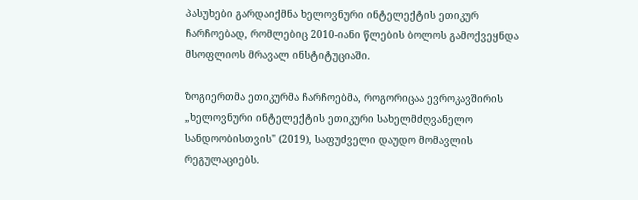პასუხები გარდაიქმნა ხელოვნური ინტელექტის ეთიკურ ჩარჩოებად, რომლებიც 2010-იანი წლების ბოლოს გამოქვეყნდა მსოფლიოს მრავალ ინსტიტუციაში.

ზოგიერთმა ეთიკურმა ჩარჩოებმა, როგორიცაა ევროკავშირის „ხელოვნური ინტელექტის ეთიკური სახელმძღვანელო სანდოობისთვის" (2019), საფუძველი დაუდო მომავლის რეგულაციებს.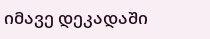იმავე დეკადაში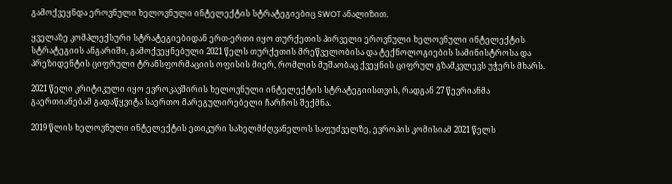გამოქვეყნდა ეროვნული ხელოვნული ინტელექტის სტრატეგიებიც SWOT ანალიზით.

ყველაზე კომპლექსური სტრატეგიებიდან ერთ-ერთი იყო თურქეთის პირველი ეროვნული ხელოვნული ინტელექტის სტრატეგიის ანგარიში, გამოქვეყნებული 2021 წელს თურქეთის მრეწველობისა და ტექნოლოგიების სამინისტროსა და პრეზიდენტის ციფრული ტრანსფორმაციის ოფისის მიერ, რომლის მუშაობაც ქვეყნის ციფრულ გზამკვლევს უჭერს მხარს.

2021 წელი კრიტიკული იყო ევროკავშირის ხელოვნული ინტელექტის სტრატეგიისთვის, რადგან 27 წევრიანმა გაერთიანებამ გადაწყვიტა საერთო მარეგულირებელი ჩარჩოს შექმნა.

2019 წლის ხელოვნული ინტელექტის ეთიკური სახელმძღვანელოს საფუძველზე, ევროპის კომისიამ 2021 წელს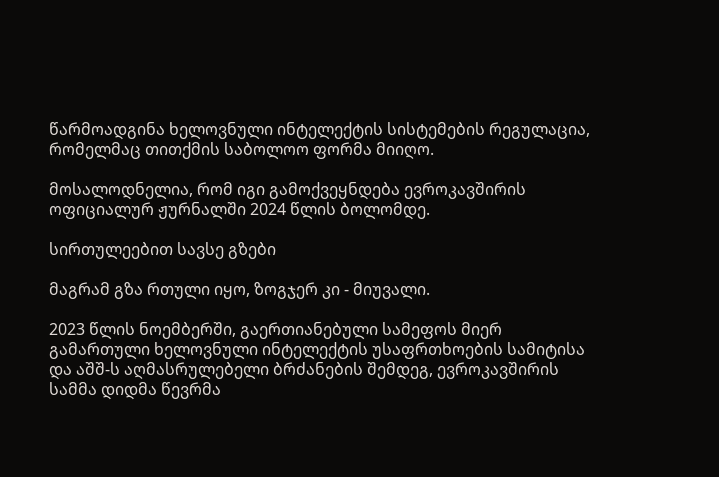წარმოადგინა ხელოვნული ინტელექტის სისტემების რეგულაცია, რომელმაც თითქმის საბოლოო ფორმა მიიღო.

მოსალოდნელია, რომ იგი გამოქვეყნდება ევროკავშირის ოფიციალურ ჟურნალში 2024 წლის ბოლომდე.

სირთულეებით სავსე გზები

მაგრამ გზა რთული იყო, ზოგჯერ კი - მიუვალი.

2023 წლის ნოემბერში, გაერთიანებული სამეფოს მიერ გამართული ხელოვნული ინტელექტის უსაფრთხოების სამიტისა და აშშ-ს აღმასრულებელი ბრძანების შემდეგ, ევროკავშირის სამმა დიდმა წევრმა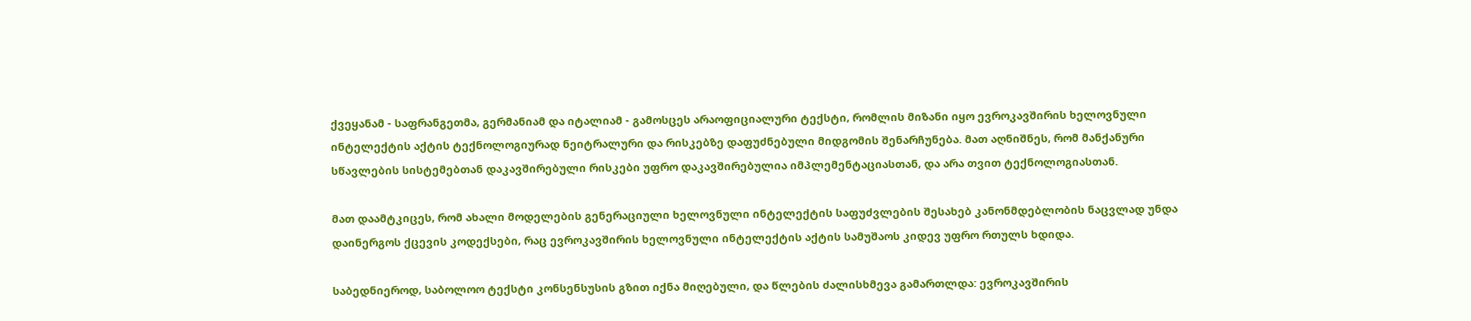ქვეყანამ - საფრანგეთმა, გერმანიამ და იტალიამ - გამოსცეს არაოფიციალური ტექსტი, რომლის მიზანი იყო ევროკავშირის ხელოვნული ინტელექტის აქტის ტექნოლოგიურად ნეიტრალური და რისკებზე დაფუძნებული მიდგომის შენარჩუნება. მათ აღნიშნეს, რომ მანქანური სწავლების სისტემებთან დაკავშირებული რისკები უფრო დაკავშირებულია იმპლემენტაციასთან, და არა თვით ტექნოლოგიასთან.

მათ დაამტკიცეს, რომ ახალი მოდელების გენერაციული ხელოვნული ინტელექტის საფუძვლების შესახებ კანონმდებლობის ნაცვლად უნდა დაინერგოს ქცევის კოდექსები, რაც ევროკავშირის ხელოვნული ინტელექტის აქტის სამუშაოს კიდევ უფრო რთულს ხდიდა.

საბედნიეროდ, საბოლოო ტექსტი კონსენსუსის გზით იქნა მიღებული, და წლების ძალისხმევა გამართლდა: ევროკავშირის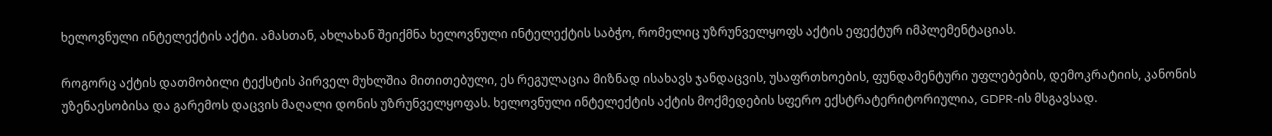ხელოვნული ინტელექტის აქტი. ამასთან, ახლახან შეიქმნა ხელოვნული ინტელექტის საბჭო, რომელიც უზრუნველყოფს აქტის ეფექტურ იმპლემენტაციას.

როგორც აქტის დათმობილი ტექსტის პირველ მუხლშია მითითებული, ეს რეგულაცია მიზნად ისახავს ჯანდაცვის, უსაფრთხოების, ფუნდამენტური უფლებების, დემოკრატიის, კანონის უზენაესობისა და გარემოს დაცვის მაღალი დონის უზრუნველყოფას. ხელოვნული ინტელექტის აქტის მოქმედების სფერო ექსტრატერიტორიულია, GDPR-ის მსგავსად.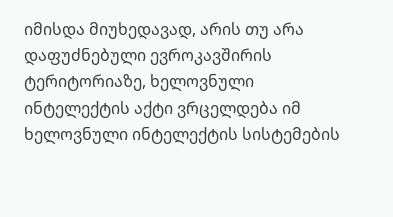იმისდა მიუხედავად, არის თუ არა დაფუძნებული ევროკავშირის ტერიტორიაზე, ხელოვნული ინტელექტის აქტი ვრცელდება იმ ხელოვნული ინტელექტის სისტემების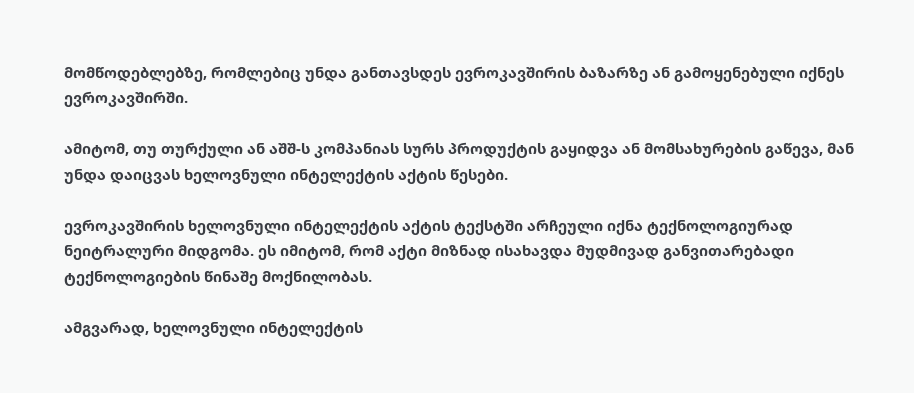მომწოდებლებზე, რომლებიც უნდა განთავსდეს ევროკავშირის ბაზარზე ან გამოყენებული იქნეს ევროკავშირში.

ამიტომ, თუ თურქული ან აშშ-ს კომპანიას სურს პროდუქტის გაყიდვა ან მომსახურების გაწევა, მან უნდა დაიცვას ხელოვნული ინტელექტის აქტის წესები.

ევროკავშირის ხელოვნული ინტელექტის აქტის ტექსტში არჩეული იქნა ტექნოლოგიურად ნეიტრალური მიდგომა. ეს იმიტომ, რომ აქტი მიზნად ისახავდა მუდმივად განვითარებადი ტექნოლოგიების წინაშე მოქნილობას.

ამგვარად, ხელოვნული ინტელექტის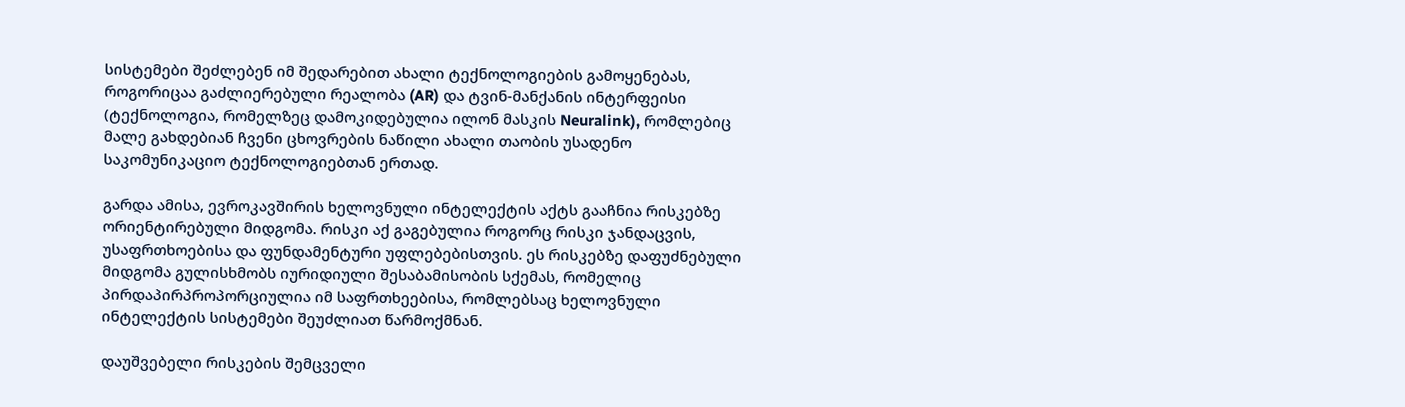სისტემები შეძლებენ იმ შედარებით ახალი ტექნოლოგიების გამოყენებას, როგორიცაა გაძლიერებული რეალობა (AR) და ტვინ-მანქანის ინტერფეისი (ტექნოლოგია, რომელზეც დამოკიდებულია ილონ მასკის Neuralink), რომლებიც მალე გახდებიან ჩვენი ცხოვრების ნაწილი ახალი თაობის უსადენო საკომუნიკაციო ტექნოლოგიებთან ერთად.

გარდა ამისა, ევროკავშირის ხელოვნული ინტელექტის აქტს გააჩნია რისკებზე ორიენტირებული მიდგომა. რისკი აქ გაგებულია როგორც რისკი ჯანდაცვის, უსაფრთხოებისა და ფუნდამენტური უფლებებისთვის. ეს რისკებზე დაფუძნებული მიდგომა გულისხმობს იურიდიული შესაბამისობის სქემას, რომელიც პირდაპირპროპორციულია იმ საფრთხეებისა, რომლებსაც ხელოვნული ინტელექტის სისტემები შეუძლიათ წარმოქმნან.

დაუშვებელი რისკების შემცველი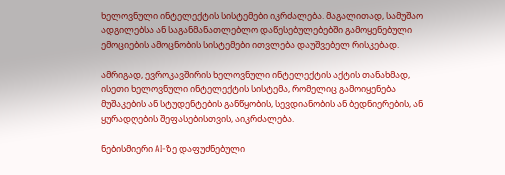ხელოვნული ინტელექტის სისტემები იკრძალება. მაგალითად, სამუშაო ადგილებსა ან საგანმანათლებლო დაწესებულებებში გამოყენებული ემოციების ამოცნობის სისტემები ითვლება დაუშვებელ რისკებად.

ამრიგად, ევროკავშირის ხელოვნული ინტელექტის აქტის თანახმად, ისეთი ხელოვნული ინტელექტის სისტემა, რომელიც გამოიყენება მუშაკების ან სტუდენტების განწყობის, სევდიანობის ან ბედნიერების, ან ყურადღების შეფასებისთვის, აიკრძალება.

ნებისმიერი AI-ზე დაფუძნებული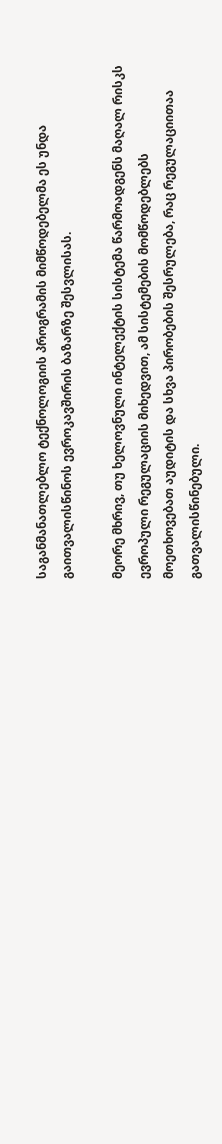საგანმანათლებლო ტექნოლოგიის პროგრამის მიმწოდებელმა ეს უნდა გაითვალისწინოს ევროკავშირის ბაზარზე შესვლისას.

მეორე მხრივ, თუ ხელოვნული ინტელექტის სისტემა წარმოადგენს მაღალ რისკს ევროპული რეგულაციის მიხედვით, ამ სისტემების მომწოდებლებს მოეთხოვებათ აუდიტის და სხვა პირობების შესრულება, რაც რეგულაციითაა გათვალისწინებული.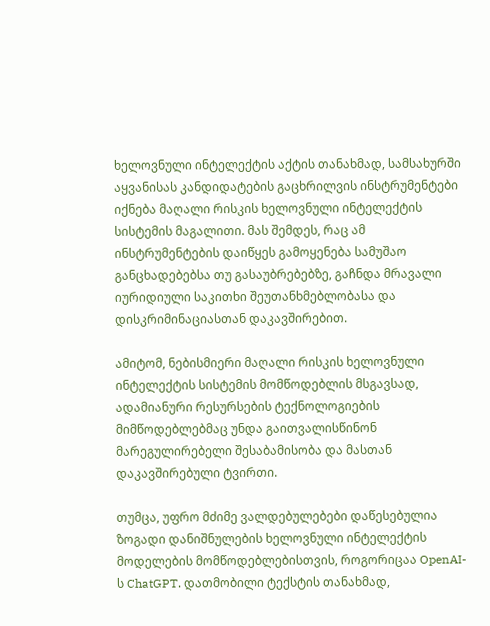ხელოვნული ინტელექტის აქტის თანახმად, სამსახურში აყვანისას კანდიდატების გაცხრილვის ინსტრუმენტები იქნება მაღალი რისკის ხელოვნული ინტელექტის სისტემის მაგალითი. მას შემდეს, რაც ამ ინსტრუმენტების დაიწყეს გამოყენება სამუშაო განცხადებებსა თუ გასაუბრებებზე, გაჩნდა მრავალი იურიდიული საკითხი შეუთანხმებლობასა და დისკრიმინაციასთან დაკავშირებით.

ამიტომ, ნებისმიერი მაღალი რისკის ხელოვნული ინტელექტის სისტემის მომწოდებლის მსგავსად, ადამიანური რესურსების ტექნოლოგიების მიმწოდებლებმაც უნდა გაითვალისწინონ მარეგულირებელი შესაბამისობა და მასთან დაკავშირებული ტვირთი.

თუმცა, უფრო მძიმე ვალდებულებები დაწესებულია ზოგადი დანიშნულების ხელოვნული ინტელექტის მოდელების მომწოდებლებისთვის, როგორიცაა OpenAI-ს ChatGPT. დათმობილი ტექსტის თანახმად,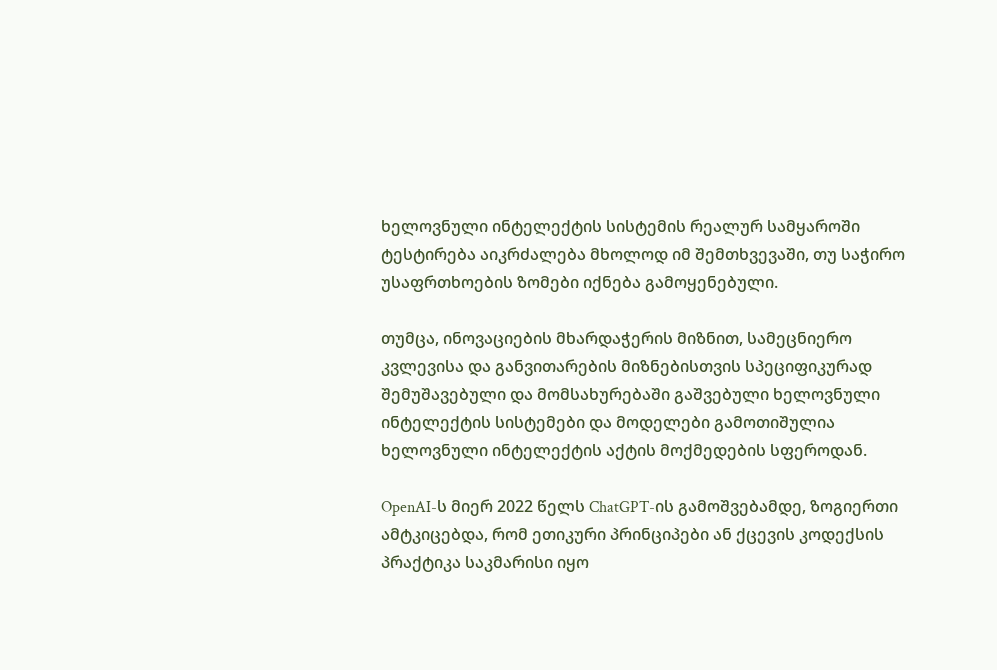ხელოვნული ინტელექტის სისტემის რეალურ სამყაროში ტესტირება აიკრძალება მხოლოდ იმ შემთხვევაში, თუ საჭირო უსაფრთხოების ზომები იქნება გამოყენებული.

თუმცა, ინოვაციების მხარდაჭერის მიზნით, სამეცნიერო კვლევისა და განვითარების მიზნებისთვის სპეციფიკურად შემუშავებული და მომსახურებაში გაშვებული ხელოვნული ინტელექტის სისტემები და მოდელები გამოთიშულია ხელოვნული ინტელექტის აქტის მოქმედების სფეროდან.

OpenAI-ს მიერ 2022 წელს ChatGPT-ის გამოშვებამდე, ზოგიერთი ამტკიცებდა, რომ ეთიკური პრინციპები ან ქცევის კოდექსის პრაქტიკა საკმარისი იყო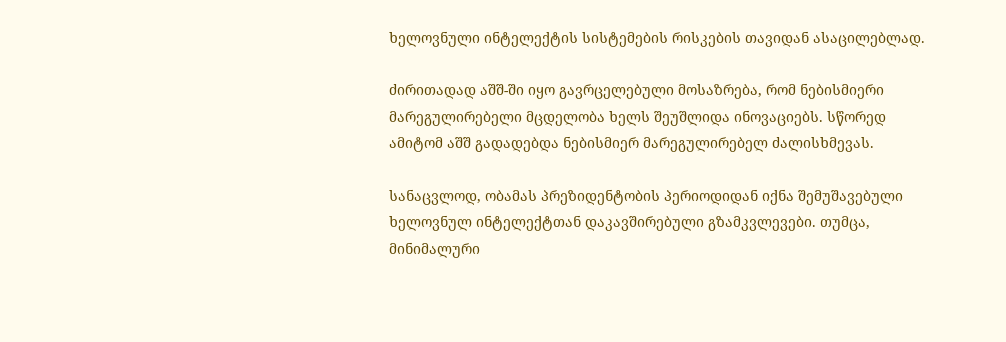ხელოვნული ინტელექტის სისტემების რისკების თავიდან ასაცილებლად.

ძირითადად აშშ-ში იყო გავრცელებული მოსაზრება, რომ ნებისმიერი მარეგულირებელი მცდელობა ხელს შეუშლიდა ინოვაციებს. სწორედ ამიტომ აშშ გადადებდა ნებისმიერ მარეგულირებელ ძალისხმევას.

სანაცვლოდ, ობამას პრეზიდენტობის პერიოდიდან იქნა შემუშავებული ხელოვნულ ინტელექტთან დაკავშირებული გზამკვლევები. თუმცა, მინიმალური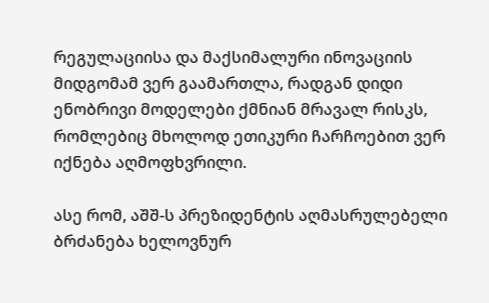რეგულაციისა და მაქსიმალური ინოვაციის მიდგომამ ვერ გაამართლა, რადგან დიდი ენობრივი მოდელები ქმნიან მრავალ რისკს, რომლებიც მხოლოდ ეთიკური ჩარჩოებით ვერ იქნება აღმოფხვრილი.

ასე რომ, აშშ-ს პრეზიდენტის აღმასრულებელი ბრძანება ხელოვნურ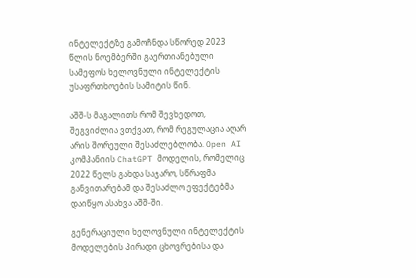ინტელექტზე გამოჩნდა სწორედ 2023 წლის ნოემბერში გაერთიანებული სამეფოს ხელოვნული ინტელექტის უსაფრთხოების სამიტის წინ.

აშშ-ს მაგალითს რომ შევხედოთ, შეგვიძლია ვთქვათ, რომ რეგულაცია აღარ არის შორეული შესაძლებლობა. Open AI კომპანიის ChatGPT მოდელის, რომელიც 2022 წელს გახდა საჯარო, სწრაფმა განვითარებამ და შესაძლო ეფექტებმა დაიწყო ასახვა აშშ-ში.

გენერაციული ხელოვნული ინტელექტის მოდელების პირადი ცხოვრებისა და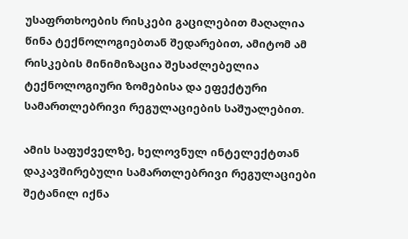უსაფრთხოების რისკები გაცილებით მაღალია წინა ტექნოლოგიებთან შედარებით, ამიტომ ამ რისკების მინიმიზაცია შესაძლებელია ტექნოლოგიური ზომებისა და ეფექტური სამართლებრივი რეგულაციების საშუალებით.

ამის საფუძველზე, ხელოვნულ ინტელექტთან დაკავშირებული სამართლებრივი რეგულაციები შეტანილ იქნა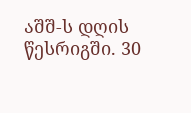აშშ-ს დღის წესრიგში. 30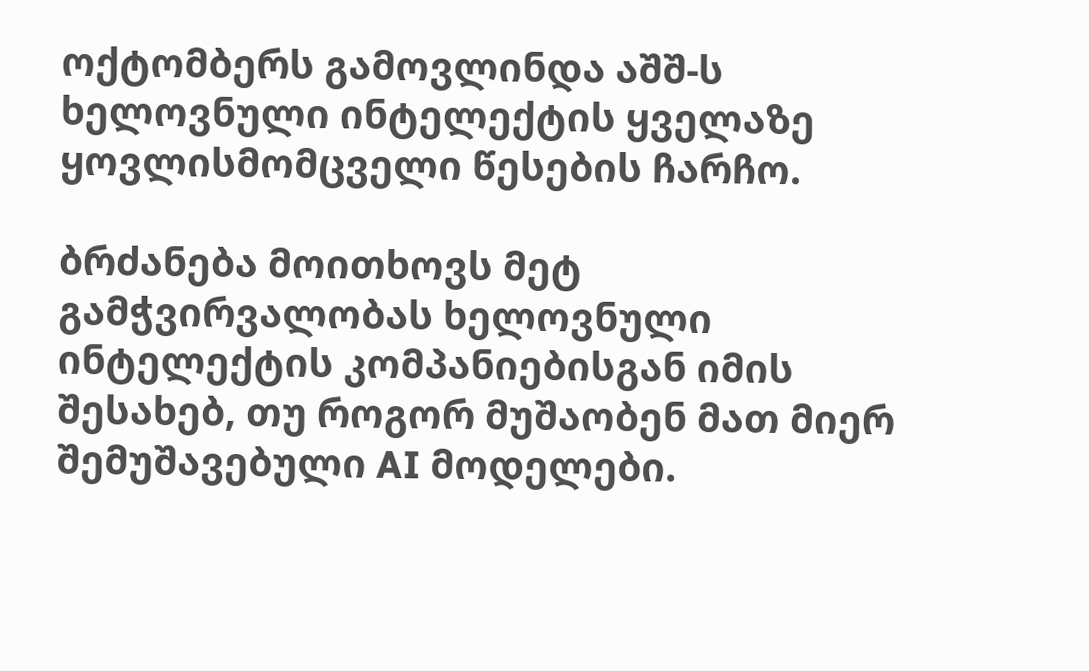ოქტომბერს გამოვლინდა აშშ-ს ხელოვნული ინტელექტის ყველაზე ყოვლისმომცველი წესების ჩარჩო.

ბრძანება მოითხოვს მეტ გამჭვირვალობას ხელოვნული ინტელექტის კომპანიებისგან იმის შესახებ, თუ როგორ მუშაობენ მათ მიერ შემუშავებული AI მოდელები.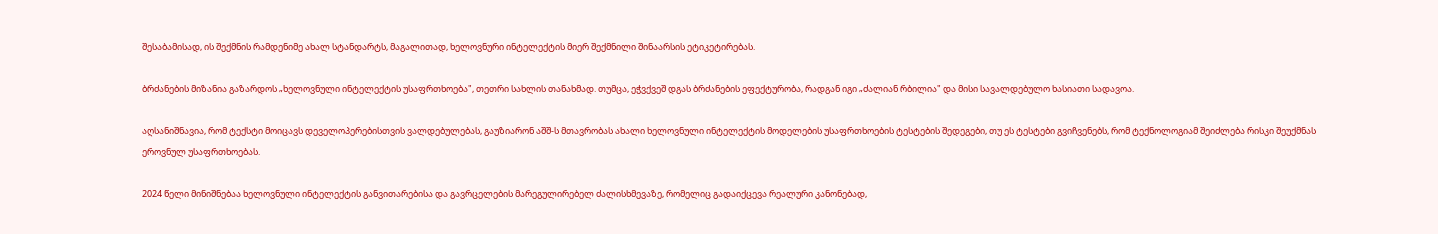შესაბამისად, ის შექმნის რამდენიმე ახალ სტანდარტს, მაგალითად, ხელოვნური ინტელექტის მიერ შექმნილი შინაარსის ეტიკეტირებას.

ბრძანების მიზანია გაზარდოს „ხელოვნული ინტელექტის უსაფრთხოება", თეთრი სახლის თანახმად. თუმცა, ეჭვქვეშ დგას ბრძანების ეფექტურობა, რადგან იგი „ძალიან რბილია" და მისი სავალდებულო ხასიათი სადავოა.

აღსანიშნავია, რომ ტექსტი მოიცავს დეველოპერებისთვის ვალდებულებას, გაუზიარონ აშშ-ს მთავრობას ახალი ხელოვნული ინტელექტის მოდელების უსაფრთხოების ტესტების შედეგები, თუ ეს ტესტები გვიჩვენებს, რომ ტექნოლოგიამ შეიძლება რისკი შეუქმნას ეროვნულ უსაფრთხოებას.

2024 წელი მინიშნებაა ხელოვნული ინტელექტის განვითარებისა და გავრცელების მარეგულირებელ ძალისხმევაზე, რომელიც გადაიქცევა რეალური კანონებად,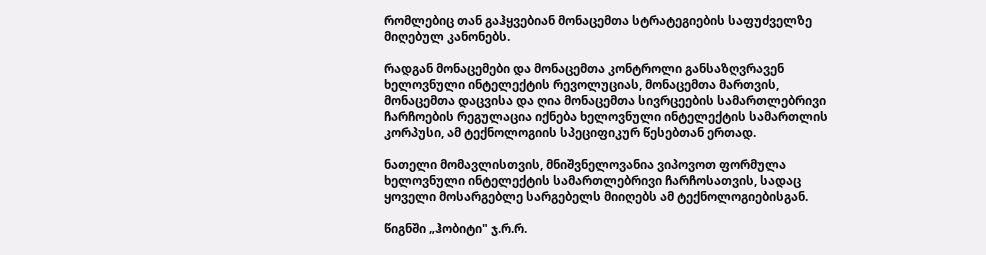რომლებიც თან გაჰყვებიან მონაცემთა სტრატეგიების საფუძველზე მიღებულ კანონებს.

რადგან მონაცემები და მონაცემთა კონტროლი განსაზღვრავენ ხელოვნული ინტელექტის რევოლუციას, მონაცემთა მართვის, მონაცემთა დაცვისა და ღია მონაცემთა სივრცეების სამართლებრივი ჩარჩოების რეგულაცია იქნება ხელოვნული ინტელექტის სამართლის კორპუსი, ამ ტექნოლოგიის სპეციფიკურ წესებთან ერთად.

ნათელი მომავლისთვის, მნიშვნელოვანია ვიპოვოთ ფორმულა ხელოვნული ინტელექტის სამართლებრივი ჩარჩოსათვის, სადაც ყოველი მოსარგებლე სარგებელს მიიღებს ამ ტექნოლოგიებისგან.

წიგნში „ჰობიტი" ჯ.რ.რ.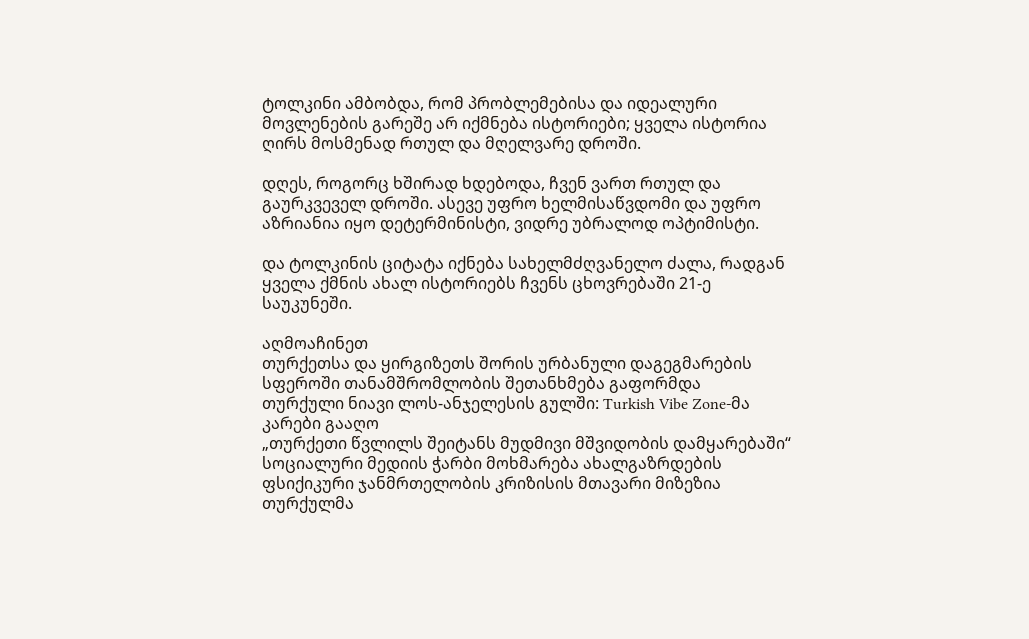ტოლკინი ამბობდა, რომ პრობლემებისა და იდეალური მოვლენების გარეშე არ იქმნება ისტორიები; ყველა ისტორია ღირს მოსმენად რთულ და მღელვარე დროში.

დღეს, როგორც ხშირად ხდებოდა, ჩვენ ვართ რთულ და გაურკვეველ დროში. ასევე უფრო ხელმისაწვდომი და უფრო აზრიანია იყო დეტერმინისტი, ვიდრე უბრალოდ ოპტიმისტი.

და ტოლკინის ციტატა იქნება სახელმძღვანელო ძალა, რადგან ყველა ქმნის ახალ ისტორიებს ჩვენს ცხოვრებაში 21-ე საუკუნეში.

აღმოაჩინეთ
თურქეთსა და ყირგიზეთს შორის ურბანული დაგეგმარების სფეროში თანამშრომლობის შეთანხმება გაფორმდა
თურქული ნიავი ლოს-ანჯელესის გულში: Turkish Vibe Zone-მა კარები გააღო
„თურქეთი წვლილს შეიტანს მუდმივი მშვიდობის დამყარებაში“
სოციალური მედიის ჭარბი მოხმარება ახალგაზრდების ფსიქიკური ჯანმრთელობის კრიზისის მთავარი მიზეზია
თურქულმა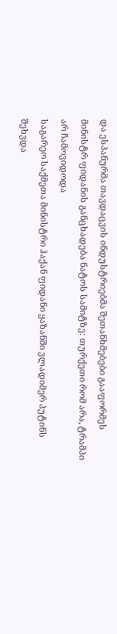და ესპანურმა თავდაცვის ინდუსტრიებმა შეთანხმებები გააფორმეს
მინისტრ ფიდანის განცხადება ნატოს სამიტზე: თურქეთი რომ არა, ტრამპი არ ჩამოვიდოდა
საგარეო საქმეთა მინისტრი ჰაქან ფიდანი ყაზანში ვლადიმერ პუტინს შეხვდა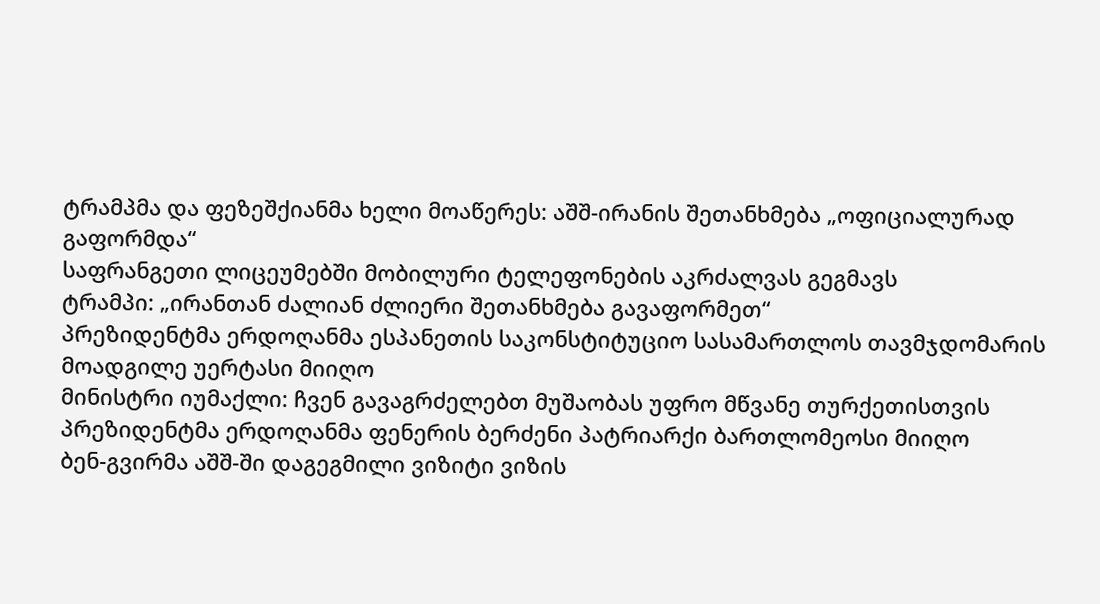ტრამპმა და ფეზეშქიანმა ხელი მოაწერეს: აშშ-ირანის შეთანხმება „ოფიციალურად გაფორმდა“
საფრანგეთი ლიცეუმებში მობილური ტელეფონების აკრძალვას გეგმავს
ტრამპი: „ირანთან ძალიან ძლიერი შეთანხმება გავაფორმეთ“
პრეზიდენტმა ერდოღანმა ესპანეთის საკონსტიტუციო სასამართლოს თავმჯდომარის მოადგილე უერტასი მიიღო
მინისტრი იუმაქლი: ჩვენ გავაგრძელებთ მუშაობას უფრო მწვანე თურქეთისთვის
პრეზიდენტმა ერდოღანმა ფენერის ბერძენი პატრიარქი ბართლომეოსი მიიღო
ბენ-გვირმა აშშ-ში დაგეგმილი ვიზიტი ვიზის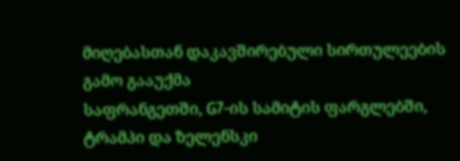მიღებასთან დაკავშირებული სირთულეების გამო გააუქმა
საფრანგეთში, G7-ის სამიტის ფარგლებში, ტრამპი და ზელენსკი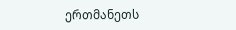ერთმანეთს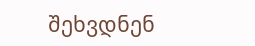შეხვდნენ